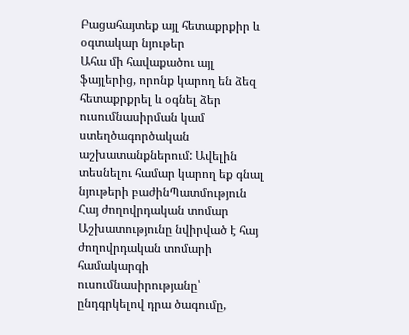Բացահայտեք այլ հետաքրքիր և օգտակար նյութեր
Ահա մի հավաքածու այլ ֆայլերից, որոնք կարող են ձեզ հետաքրքրել և օգնել ձեր ուսումնասիրման կամ ստեղծագործական աշխատանքներում: Ավելին տեսնելու համար կարող եք գնալ նյութերի բաժինՊատմություն
Հայ ժողովրդական տոմար
Աշխատությունը նվիրված է հայ ժողովրդական տոմարի համակարգի ուսումնասիրությանը՝ ընդգրկելով դրա ծագումը,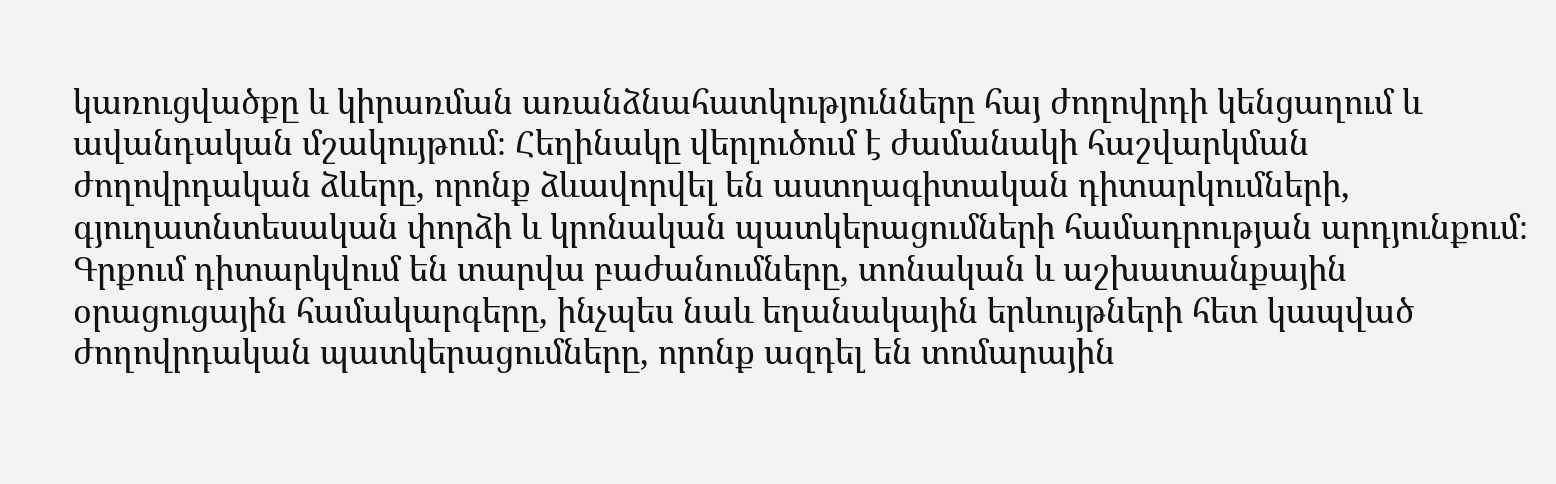կառուցվածքը և կիրառման առանձնահատկությունները հայ ժողովրդի կենցաղում և ավանդական մշակույթում։ Հեղինակը վերլուծում է ժամանակի հաշվարկման ժողովրդական ձևերը, որոնք ձևավորվել են աստղագիտական դիտարկումների, գյուղատնտեսական փորձի և կրոնական պատկերացումների համադրության արդյունքում։ Գրքում դիտարկվում են տարվա բաժանումները, տոնական և աշխատանքային օրացուցային համակարգերը, ինչպես նաև եղանակային երևույթների հետ կապված ժողովրդական պատկերացումները, որոնք ազդել են տոմարային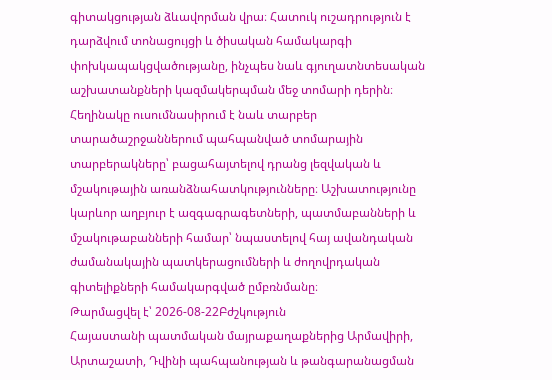գիտակցության ձևավորման վրա։ Հատուկ ուշադրություն է դարձվում տոնացույցի և ծիսական համակարգի փոխկապակցվածությանը, ինչպես նաև գյուղատնտեսական աշխատանքների կազմակերպման մեջ տոմարի դերին։ Հեղինակը ուսումնասիրում է նաև տարբեր տարածաշրջաններում պահպանված տոմարային տարբերակները՝ բացահայտելով դրանց լեզվական և մշակութային առանձնահատկությունները։ Աշխատությունը կարևոր աղբյուր է ազգագրագետների, պատմաբանների և մշակութաբանների համար՝ նպաստելով հայ ավանդական ժամանակային պատկերացումների և ժողովրդական գիտելիքների համակարգված ըմբռնմանը։
Թարմացվել է՝ 2026-08-22Բժշկություն
Հայաստանի պատմական մայրաքաղաքներից Արմավիրի, Արտաշատի, Դվինի պահպանության և թանգարանացման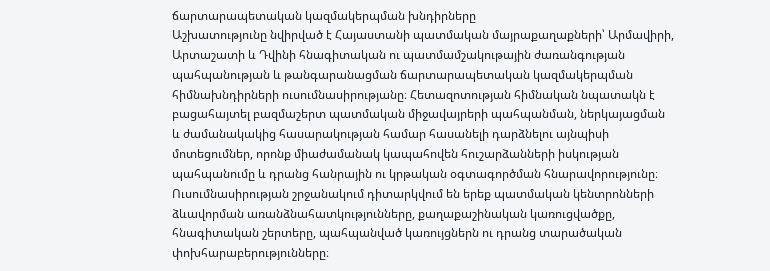ճարտարապետական կազմակերպման խնդիրները
Աշխատությունը նվիրված է Հայաստանի պատմական մայրաքաղաքների՝ Արմավիրի, Արտաշատի և Դվինի հնագիտական ու պատմամշակութային ժառանգության պահպանության և թանգարանացման ճարտարապետական կազմակերպման հիմնախնդիրների ուսումնասիրությանը։ Հետազոտության հիմնական նպատակն է բացահայտել բազմաշերտ պատմական միջավայրերի պահպանման, ներկայացման և ժամանակակից հասարակության համար հասանելի դարձնելու այնպիսի մոտեցումներ, որոնք միաժամանակ կապահովեն հուշարձանների իսկության պահպանումը և դրանց հանրային ու կրթական օգտագործման հնարավորությունը։ Ուսումնասիրության շրջանակում դիտարկվում են երեք պատմական կենտրոնների ձևավորման առանձնահատկությունները, քաղաքաշինական կառուցվածքը, հնագիտական շերտերը, պահպանված կառույցներն ու դրանց տարածական փոխհարաբերությունները։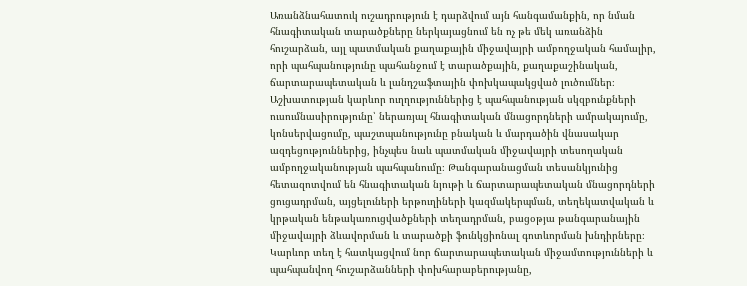Առանձնահատուկ ուշադրություն է դարձվում այն հանգամանքին, որ նման հնագիտական տարածքները ներկայացնում են ոչ թե մեկ առանձին հուշարձան, այլ պատմական քաղաքային միջավայրի ամբողջական համալիր, որի պահպանությունը պահանջում է տարածքային, քաղաքաշինական, ճարտարապետական և լանդշաֆտային փոխկապակցված լուծումներ։ Աշխատության կարևոր ուղղություններից է պահպանության սկզբունքների ուսումնասիրությունը՝ ներառյալ հնագիտական մնացորդների ամրակայումը, կոնսերվացումը, պաշտպանությունը բնական և մարդածին վնասակար ազդեցություններից, ինչպես նաև պատմական միջավայրի տեսողական ամբողջականության պահպանումը։ Թանգարանացման տեսանկյունից հետազոտվում են հնագիտական նյութի և ճարտարապետական մնացորդների ցուցադրման, այցելուների երթուղիների կազմակերպման, տեղեկատվական և կրթական ենթակառուցվածքների տեղադրման, բացօթյա թանգարանային միջավայրի ձևավորման և տարածքի ֆունկցիոնալ գոտևորման խնդիրները։ Կարևոր տեղ է հատկացվում նոր ճարտարապետական միջամտությունների և պահպանվող հուշարձանների փոխհարաբերությանը,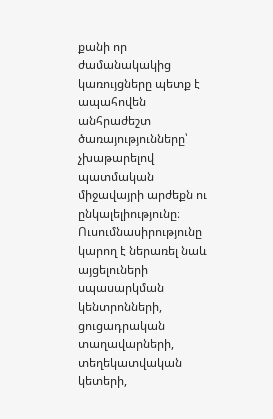քանի որ ժամանակակից կառույցները պետք է ապահովեն անհրաժեշտ ծառայությունները՝ չխաթարելով պատմական միջավայրի արժեքն ու ընկալելիությունը։ Ուսումնասիրությունը կարող է ներառել նաև այցելուների սպասարկման կենտրոնների, ցուցադրական տաղավարների, տեղեկատվական կետերի,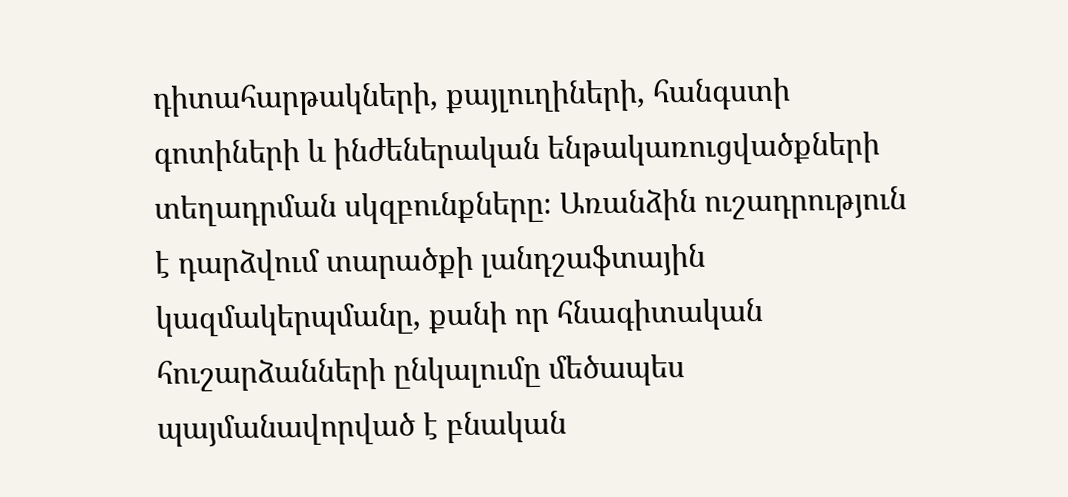դիտահարթակների, քայլուղիների, հանգստի գոտիների և ինժեներական ենթակառուցվածքների տեղադրման սկզբունքները։ Առանձին ուշադրություն է դարձվում տարածքի լանդշաֆտային կազմակերպմանը, քանի որ հնագիտական հուշարձանների ընկալումը մեծապես պայմանավորված է բնական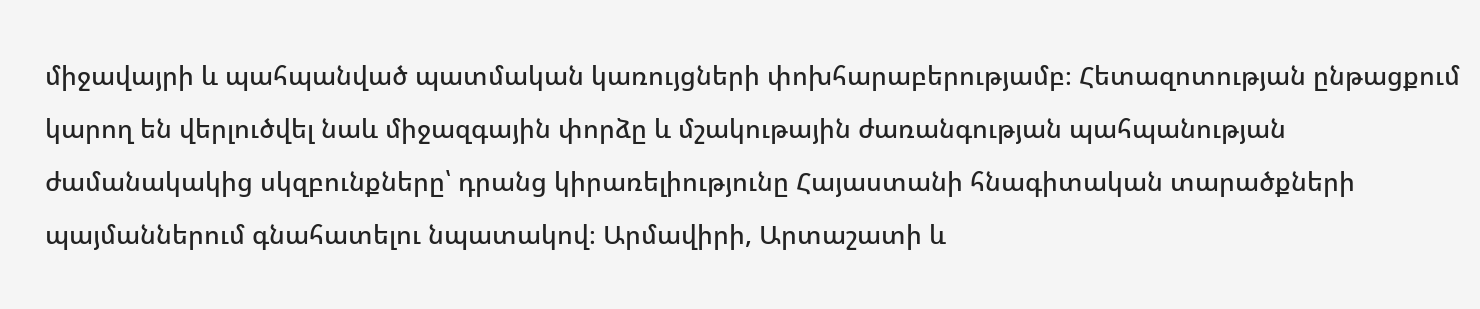միջավայրի և պահպանված պատմական կառույցների փոխհարաբերությամբ։ Հետազոտության ընթացքում կարող են վերլուծվել նաև միջազգային փորձը և մշակութային ժառանգության պահպանության ժամանակակից սկզբունքները՝ դրանց կիրառելիությունը Հայաստանի հնագիտական տարածքների պայմաններում գնահատելու նպատակով։ Արմավիրի, Արտաշատի և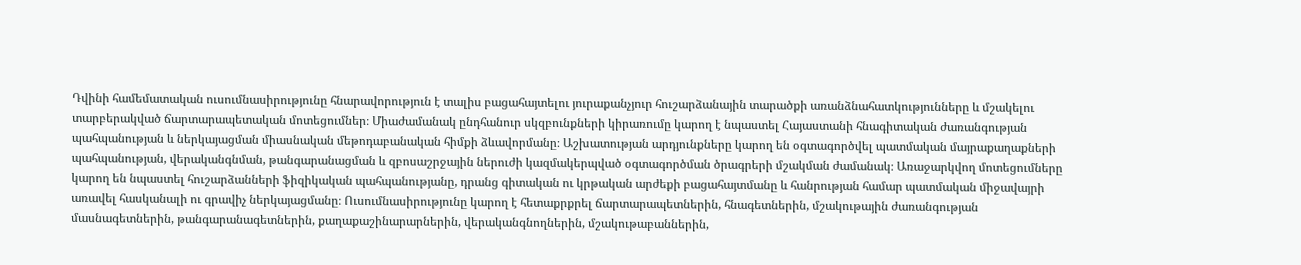Դվինի համեմատական ուսումնասիրությունը հնարավորություն է տալիս բացահայտելու յուրաքանչյուր հուշարձանային տարածքի առանձնահատկությունները և մշակելու տարբերակված ճարտարապետական մոտեցումներ։ Միաժամանակ ընդհանուր սկզբունքների կիրառումը կարող է նպաստել Հայաստանի հնագիտական ժառանգության պահպանության և ներկայացման միասնական մեթոդաբանական հիմքի ձևավորմանը։ Աշխատության արդյունքները կարող են օգտագործվել պատմական մայրաքաղաքների պահպանության, վերականգնման, թանգարանացման և զբոսաշրջային ներուժի կազմակերպված օգտագործման ծրագրերի մշակման ժամանակ։ Առաջարկվող մոտեցումները կարող են նպաստել հուշարձանների ֆիզիկական պահպանությանը, դրանց գիտական ու կրթական արժեքի բացահայտմանը և հանրության համար պատմական միջավայրի առավել հասկանալի ու գրավիչ ներկայացմանը։ Ուսումնասիրությունը կարող է հետաքրքրել ճարտարապետներին, հնագետներին, մշակութային ժառանգության մասնագետներին, թանգարանագետներին, քաղաքաշինարարներին, վերականգնողներին, մշակութաբաններին,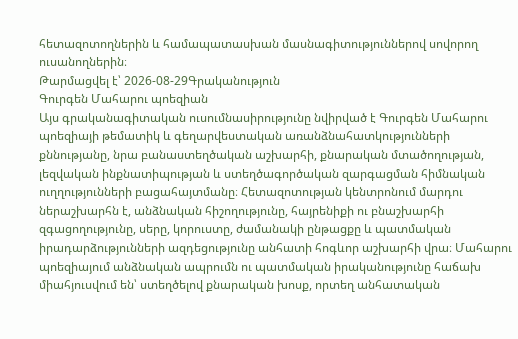հետազոտողներին և համապատասխան մասնագիտություններով սովորող ուսանողներին։
Թարմացվել է՝ 2026-08-29Գրականություն
Գուրգեն Մահարու պոեզիան
Այս գրականագիտական ուսումնասիրությունը նվիրված է Գուրգեն Մահարու պոեզիայի թեմատիկ և գեղարվեստական առանձնահատկությունների քննությանը, նրա բանաստեղծական աշխարհի, քնարական մտածողության, լեզվական ինքնատիպության և ստեղծագործական զարգացման հիմնական ուղղությունների բացահայտմանը։ Հետազոտության կենտրոնում մարդու ներաշխարհն է, անձնական հիշողությունը, հայրենիքի ու բնաշխարհի զգացողությունը, սերը, կորուստը, ժամանակի ընթացքը և պատմական իրադարձությունների ազդեցությունը անհատի հոգևոր աշխարհի վրա։ Մահարու պոեզիայում անձնական ապրումն ու պատմական իրականությունը հաճախ միահյուսվում են՝ ստեղծելով քնարական խոսք, որտեղ անհատական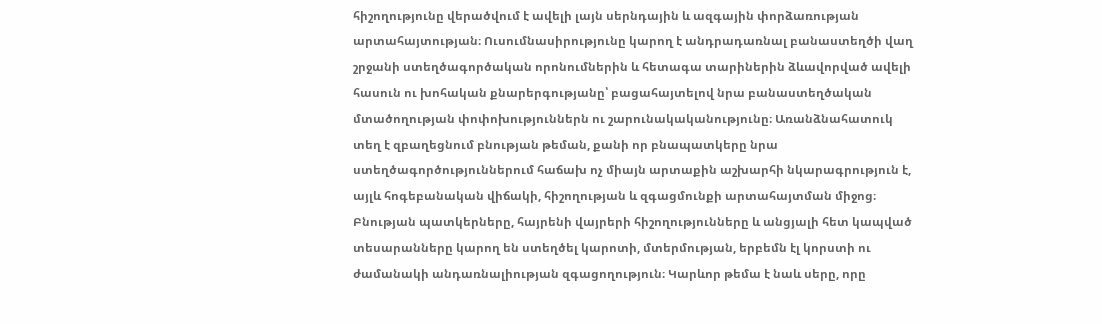հիշողությունը վերածվում է ավելի լայն սերնդային և ազգային փորձառության արտահայտության։ Ուսումնասիրությունը կարող է անդրադառնալ բանաստեղծի վաղ շրջանի ստեղծագործական որոնումներին և հետագա տարիներին ձևավորված ավելի հասուն ու խոհական քնարերգությանը՝ բացահայտելով նրա բանաստեղծական մտածողության փոփոխություններն ու շարունակականությունը։ Առանձնահատուկ տեղ է զբաղեցնում բնության թեման, քանի որ բնապատկերը նրա ստեղծագործություններում հաճախ ոչ միայն արտաքին աշխարհի նկարագրություն է, այլև հոգեբանական վիճակի, հիշողության և զգացմունքի արտահայտման միջոց։ Բնության պատկերները, հայրենի վայրերի հիշողությունները և անցյալի հետ կապված տեսարանները կարող են ստեղծել կարոտի, մտերմության, երբեմն էլ կորստի ու ժամանակի անդառնալիության զգացողություն։ Կարևոր թեմա է նաև սերը, որը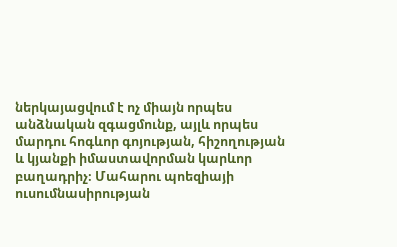ներկայացվում է ոչ միայն որպես անձնական զգացմունք, այլև որպես մարդու հոգևոր գոյության, հիշողության և կյանքի իմաստավորման կարևոր բաղադրիչ։ Մահարու պոեզիայի ուսումնասիրության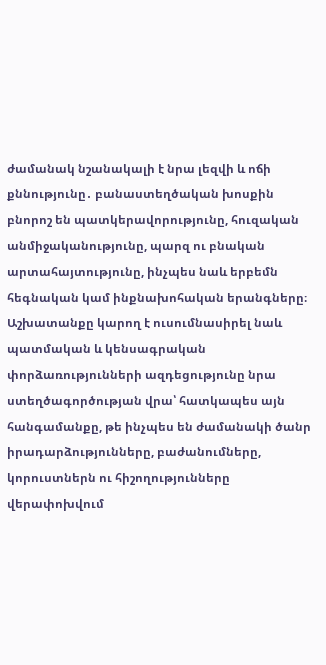ժամանակ նշանակալի է նրա լեզվի և ոճի քննությունը․ բանաստեղծական խոսքին բնորոշ են պատկերավորությունը, հուզական անմիջականությունը, պարզ ու բնական արտահայտությունը, ինչպես նաև երբեմն հեգնական կամ ինքնախոհական երանգները։ Աշխատանքը կարող է ուսումնասիրել նաև պատմական և կենսագրական փորձառությունների ազդեցությունը նրա ստեղծագործության վրա՝ հատկապես այն հանգամանքը, թե ինչպես են ժամանակի ծանր իրադարձությունները, բաժանումները, կորուստներն ու հիշողությունները վերափոխվում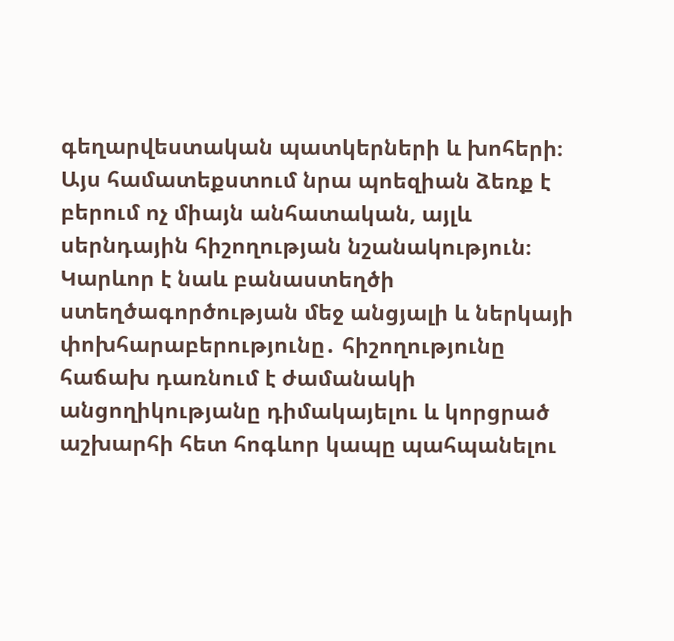գեղարվեստական պատկերների և խոհերի։ Այս համատեքստում նրա պոեզիան ձեռք է բերում ոչ միայն անհատական, այլև սերնդային հիշողության նշանակություն։ Կարևոր է նաև բանաստեղծի ստեղծագործության մեջ անցյալի և ներկայի փոխհարաբերությունը․ հիշողությունը հաճախ դառնում է ժամանակի անցողիկությանը դիմակայելու և կորցրած աշխարհի հետ հոգևոր կապը պահպանելու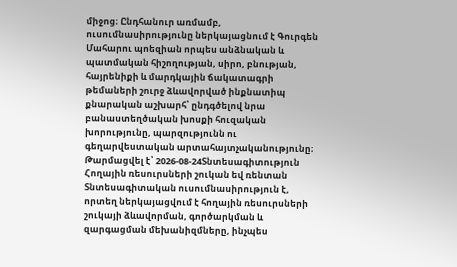միջոց։ Ընդհանուր առմամբ, ուսումնասիրությունը ներկայացնում է Գուրգեն Մահարու պոեզիան որպես անձնական և պատմական հիշողության, սիրո, բնության, հայրենիքի և մարդկային ճակատագրի թեմաների շուրջ ձևավորված ինքնատիպ քնարական աշխարհ՝ ընդգծելով նրա բանաստեղծական խոսքի հուզական խորությունը, պարզությունն ու գեղարվեստական արտահայտչականությունը։
Թարմացվել է՝ 2026-08-24Տնտեսագիտություն
Հողային ռեսուրսների շուկան եվ ռենտան
Տնտեսագիտական ուսումնասիրություն է, որտեղ ներկայացվում է հողային ռեսուրսների շուկայի ձևավորման, գործարկման և զարգացման մեխանիզմները, ինչպես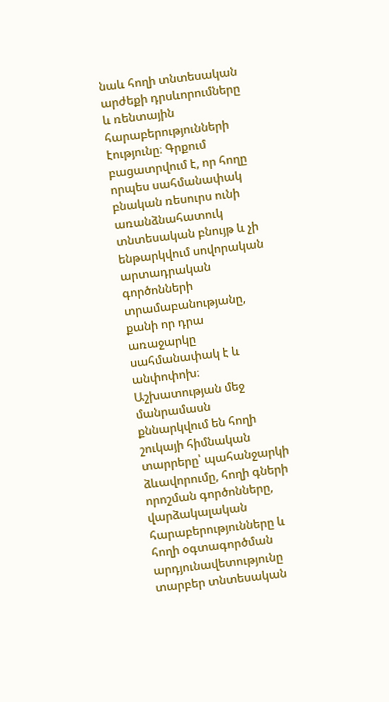նաև հողի տնտեսական արժեքի դրսևորումները և ռենտային հարաբերությունների էությունը։ Գրքում բացատրվում է, որ հողը որպես սահմանափակ բնական ռեսուրս ունի առանձնահատուկ տնտեսական բնույթ և չի ենթարկվում սովորական արտադրական գործոնների տրամաբանությանը, քանի որ դրա առաջարկը սահմանափակ է և անփոփոխ։ Աշխատության մեջ մանրամասն քննարկվում են հողի շուկայի հիմնական տարրերը՝ պահանջարկի ձևավորումը, հողի գների որոշման գործոնները, վարձակալական հարաբերությունները և հողի օգտագործման արդյունավետությունը տարբեր տնտեսական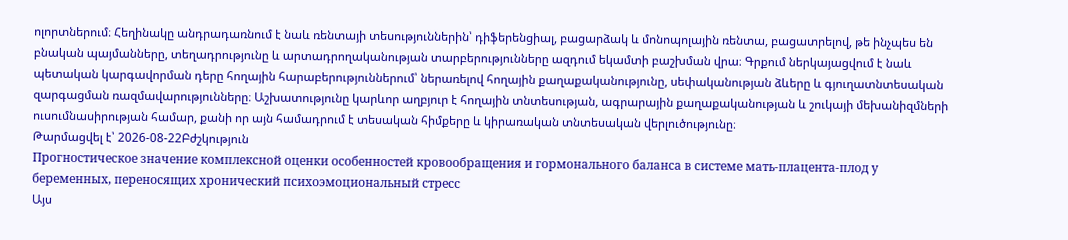ոլորտներում։ Հեղինակը անդրադառնում է նաև ռենտայի տեսություններին՝ դիֆերենցիալ, բացարձակ և մոնոպոլային ռենտա, բացատրելով, թե ինչպես են բնական պայմանները, տեղադրությունը և արտադրողականության տարբերությունները ազդում եկամտի բաշխման վրա։ Գրքում ներկայացվում է նաև պետական կարգավորման դերը հողային հարաբերություններում՝ ներառելով հողային քաղաքականությունը, սեփականության ձևերը և գյուղատնտեսական զարգացման ռազմավարությունները։ Աշխատությունը կարևոր աղբյուր է հողային տնտեսության, ագրարային քաղաքականության և շուկայի մեխանիզմների ուսումնասիրության համար, քանի որ այն համադրում է տեսական հիմքերը և կիրառական տնտեսական վերլուծությունը։
Թարմացվել է՝ 2026-08-22Բժշկություն
Прогностическое значение комплексной оценки особенностей кровообращения и гормонального баланса в системе мать-плацента-плод у беременных, переносящих хронический психоэмоциональный стресс
Այս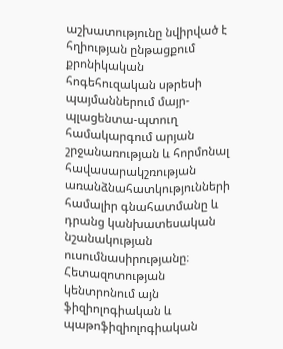աշխատությունը նվիրված է հղիության ընթացքում քրոնիկական հոգեհուզական սթրեսի պայմաններում մայր-պլացենտա-պտուղ համակարգում արյան շրջանառության և հորմոնալ հավասարակշռության առանձնահատկությունների համալիր գնահատմանը և դրանց կանխատեսական նշանակության ուսումնասիրությանը։ Հետազոտության կենտրոնում այն ֆիզիոլոգիական և պաթոֆիզիոլոգիական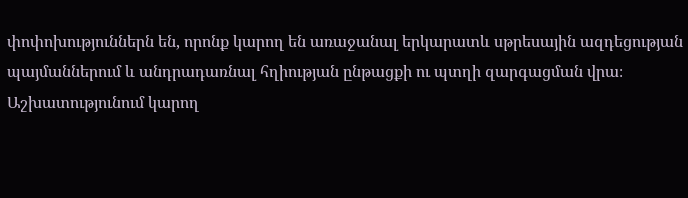փոփոխություններն են, որոնք կարող են առաջանալ երկարատև սթրեսային ազդեցության պայմաններում և անդրադառնալ հղիության ընթացքի ու պտղի զարգացման վրա։ Աշխատությունում կարող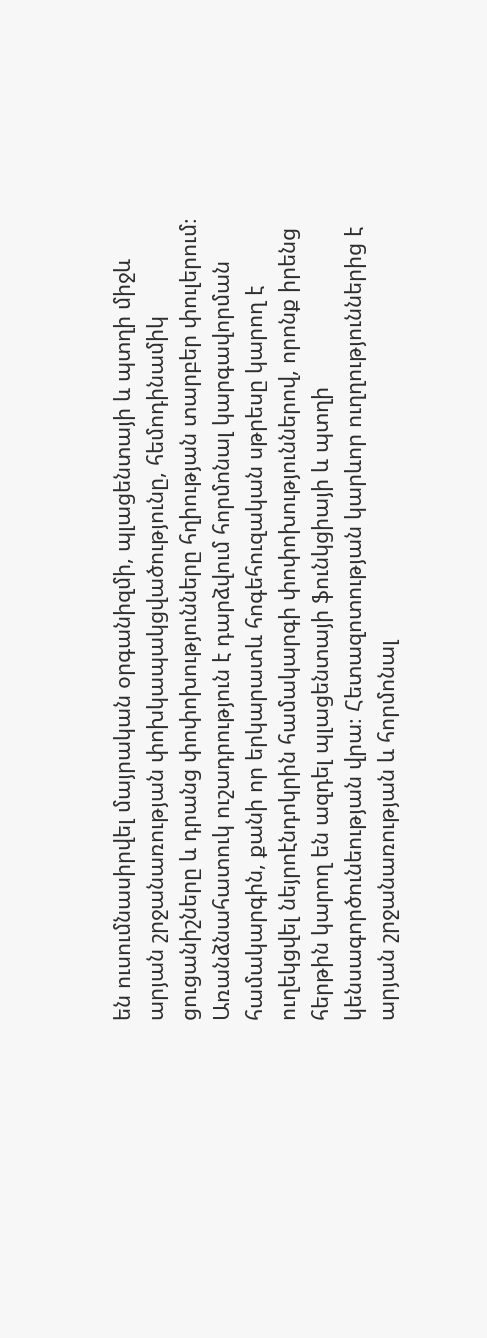են ուսումնասիրվել մայրական օրգանիզմի, պլացենտայի և պտղի միջև արյան շրջանառության փոխկապակցվածությունը, հեմոդինամիկ ցուցանիշները և դրանց փոփոխությունները հղիության տարբեր փուլերում։ Առանձնահատուկ ուշադրություն է դարձվում հորմոնալ կարգավորման համակարգին, քանի որ երկարատև հոգեհուզական սթրեսը կարող է ուղեկցվել նեյրոէնդոկրին համակարգի փոփոխություններով, որոնք իրենց հերթին կարող են ազդել պլացենտայի ֆունկցիայի և պտղի կենսագործունեության վրա։ Հետազոտության կարևոր ուղղություններից է արյան շրջանառության և հորմոնալ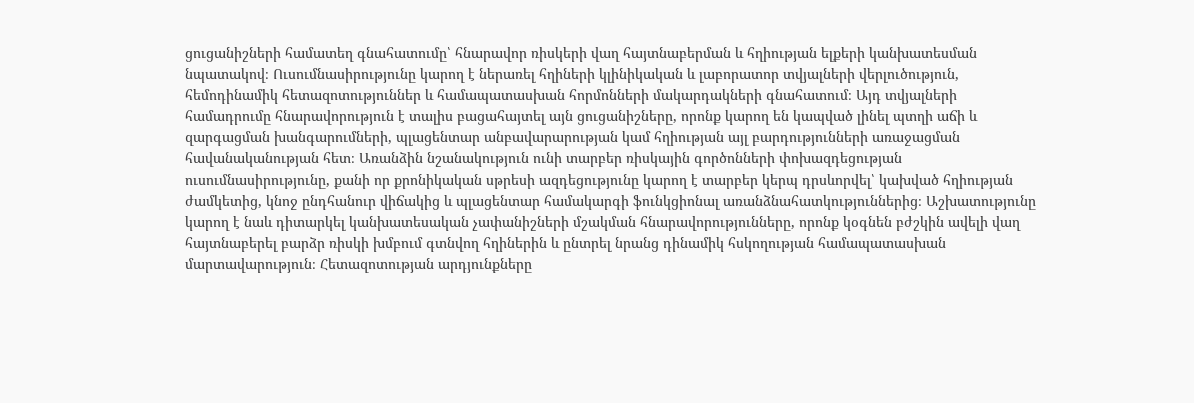ցուցանիշների համատեղ գնահատումը՝ հնարավոր ռիսկերի վաղ հայտնաբերման և հղիության ելքերի կանխատեսման նպատակով։ Ուսումնասիրությունը կարող է ներառել հղիների կլինիկական և լաբորատոր տվյալների վերլուծություն, հեմոդինամիկ հետազոտություններ և համապատասխան հորմոնների մակարդակների գնահատում։ Այդ տվյալների համադրումը հնարավորություն է տալիս բացահայտել այն ցուցանիշները, որոնք կարող են կապված լինել պտղի աճի և զարգացման խանգարումների, պլացենտար անբավարարության կամ հղիության այլ բարդությունների առաջացման հավանականության հետ։ Առանձին նշանակություն ունի տարբեր ռիսկային գործոնների փոխազդեցության ուսումնասիրությունը, քանի որ քրոնիկական սթրեսի ազդեցությունը կարող է տարբեր կերպ դրսևորվել՝ կախված հղիության ժամկետից, կնոջ ընդհանուր վիճակից և պլացենտար համակարգի ֆունկցիոնալ առանձնահատկություններից։ Աշխատությունը կարող է նաև դիտարկել կանխատեսական չափանիշների մշակման հնարավորությունները, որոնք կօգնեն բժշկին ավելի վաղ հայտնաբերել բարձր ռիսկի խմբում գտնվող հղիներին և ընտրել նրանց դինամիկ հսկողության համապատասխան մարտավարություն։ Հետազոտության արդյունքները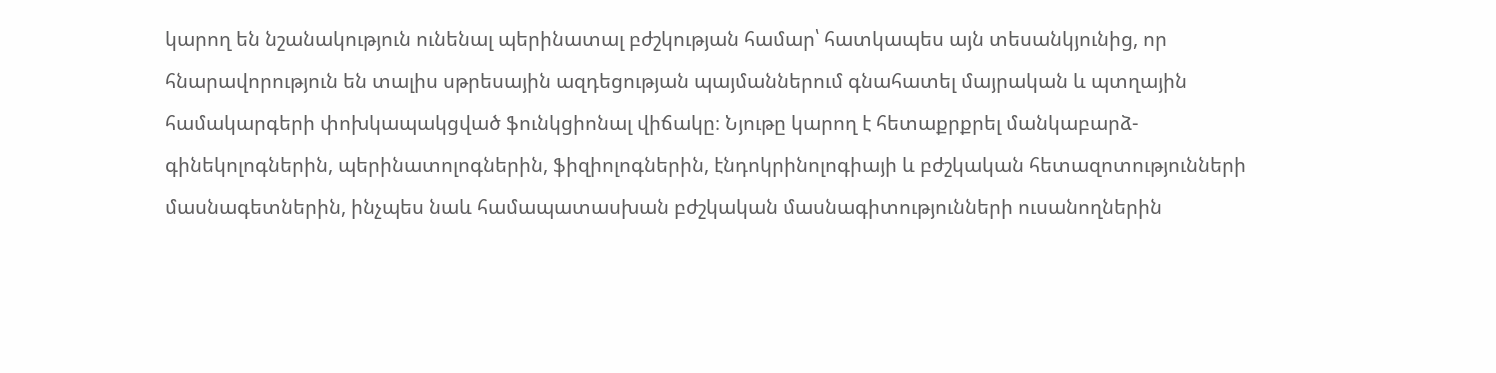կարող են նշանակություն ունենալ պերինատալ բժշկության համար՝ հատկապես այն տեսանկյունից, որ հնարավորություն են տալիս սթրեսային ազդեցության պայմաններում գնահատել մայրական և պտղային համակարգերի փոխկապակցված ֆունկցիոնալ վիճակը։ Նյութը կարող է հետաքրքրել մանկաբարձ-գինեկոլոգներին, պերինատոլոգներին, ֆիզիոլոգներին, էնդոկրինոլոգիայի և բժշկական հետազոտությունների մասնագետներին, ինչպես նաև համապատասխան բժշկական մասնագիտությունների ուսանողներին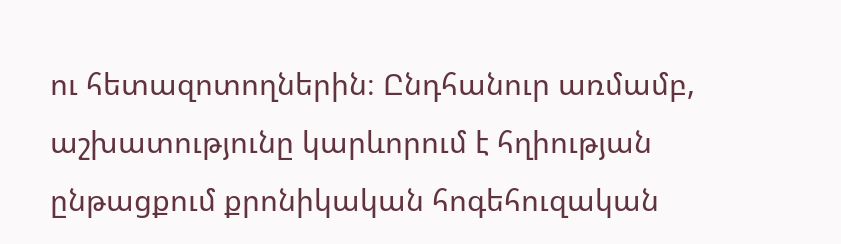ու հետազոտողներին։ Ընդհանուր առմամբ, աշխատությունը կարևորում է հղիության ընթացքում քրոնիկական հոգեհուզական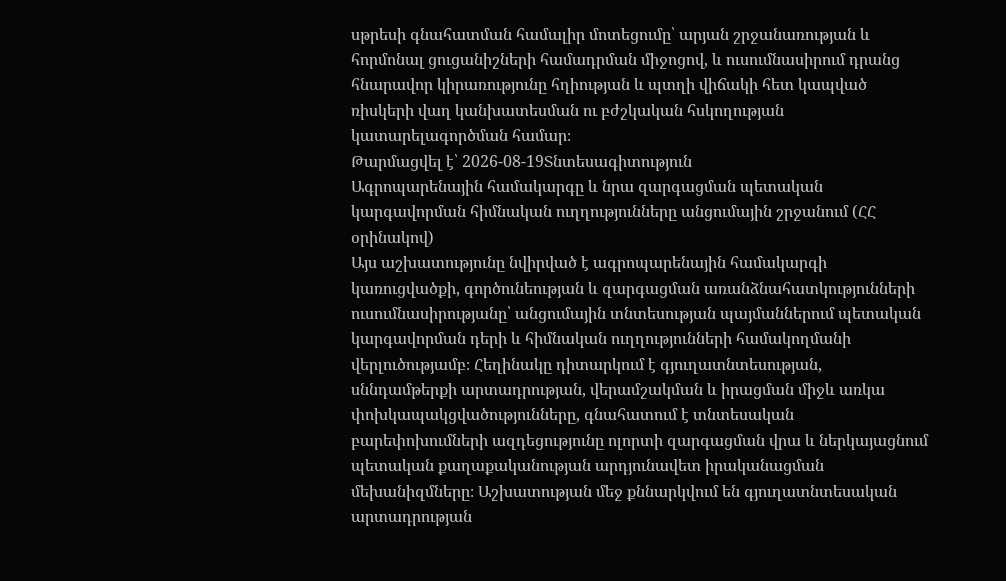սթրեսի գնահատման համալիր մոտեցումը՝ արյան շրջանառության և հորմոնալ ցուցանիշների համադրման միջոցով, և ուսումնասիրում դրանց հնարավոր կիրառությունը հղիության և պտղի վիճակի հետ կապված ռիսկերի վաղ կանխատեսման ու բժշկական հսկողության կատարելագործման համար։
Թարմացվել է՝ 2026-08-19Տնտեսագիտություն
Ագրոպարենային համակարգը և նրա զարգացման պետական կարգավորման հիմնական ուղղությունները անցումային շրջանում (ՀՀ օրինակով)
Այս աշխատությունը նվիրված է ագրոպարենային համակարգի կառուցվածքի, գործունեության և զարգացման առանձնահատկությունների ուսումնասիրությանը՝ անցումային տնտեսության պայմաններում պետական կարգավորման դերի և հիմնական ուղղությունների համակողմանի վերլուծությամբ։ Հեղինակը դիտարկում է գյուղատնտեսության, սննդամթերքի արտադրության, վերամշակման և իրացման միջև առկա փոխկապակցվածությունները, գնահատում է տնտեսական բարեփոխումների ազդեցությունը ոլորտի զարգացման վրա և ներկայացնում պետական քաղաքականության արդյունավետ իրականացման մեխանիզմները։ Աշխատության մեջ քննարկվում են գյուղատնտեսական արտադրության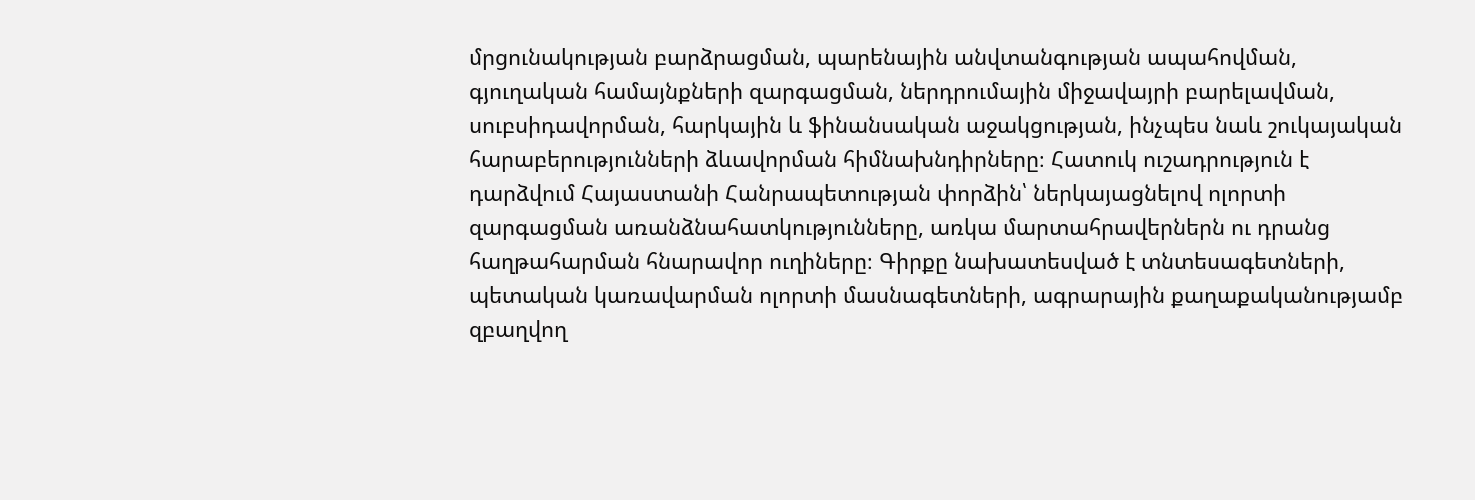մրցունակության բարձրացման, պարենային անվտանգության ապահովման, գյուղական համայնքների զարգացման, ներդրումային միջավայրի բարելավման, սուբսիդավորման, հարկային և ֆինանսական աջակցության, ինչպես նաև շուկայական հարաբերությունների ձևավորման հիմնախնդիրները։ Հատուկ ուշադրություն է դարձվում Հայաստանի Հանրապետության փորձին՝ ներկայացնելով ոլորտի զարգացման առանձնահատկությունները, առկա մարտահրավերներն ու դրանց հաղթահարման հնարավոր ուղիները։ Գիրքը նախատեսված է տնտեսագետների, պետական կառավարման ոլորտի մասնագետների, ագրարային քաղաքականությամբ զբաղվող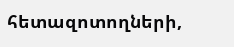հետազոտողների,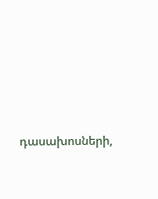դասախոսների,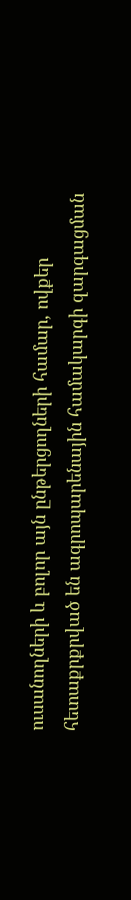ուսանողների և բոլոր այն ընթերցողների համար, ովքեր հետաքրքրված են ագրոպարենային համակարգի զարգացման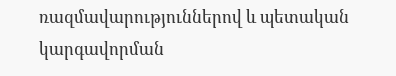ռազմավարություններով և պետական կարգավորման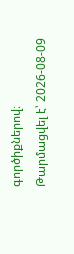գործիքներով։
Թարմացվել է՝ 2026-08-09